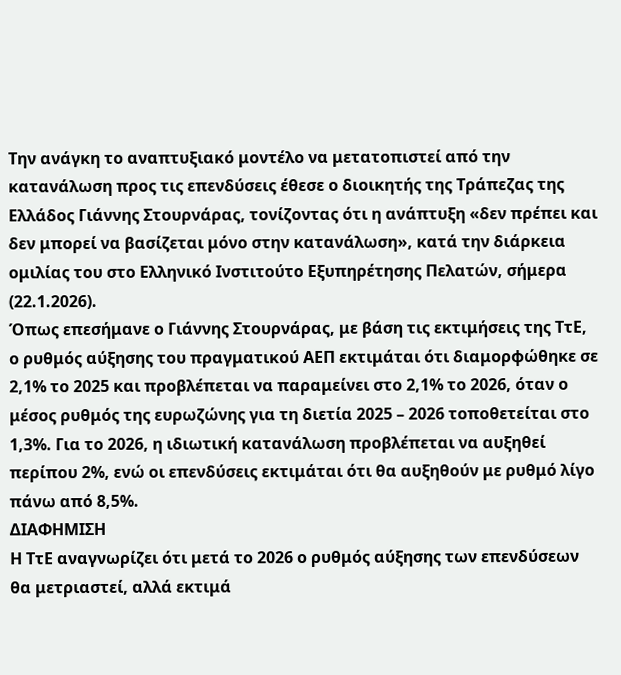Την ανάγκη το αναπτυξιακό μοντέλο να μετατοπιστεί από την κατανάλωση προς τις επενδύσεις έθεσε ο διοικητής της Τράπεζας της Ελλάδος Γιάννης Στουρνάρας, τονίζοντας ότι η ανάπτυξη «δεν πρέπει και δεν μπορεί να βασίζεται μόνο στην κατανάλωση», κατά την διάρκεια ομιλίας του στο Ελληνικό Ινστιτούτο Εξυπηρέτησης Πελατών, σήμερα (22.1.2026).
Όπως επεσήμανε ο Γιάννης Στουρνάρας, με βάση τις εκτιμήσεις της ΤτΕ, ο ρυθμός αύξησης του πραγματικού ΑΕΠ εκτιμάται ότι διαμορφώθηκε σε 2,1% το 2025 και προβλέπεται να παραμείνει στο 2,1% το 2026, όταν ο μέσος ρυθμός της ευρωζώνης για τη διετία 2025 – 2026 τοποθετείται στο 1,3%. Για το 2026, η ιδιωτική κατανάλωση προβλέπεται να αυξηθεί περίπου 2%, ενώ οι επενδύσεις εκτιμάται ότι θα αυξηθούν με ρυθμό λίγο πάνω από 8,5%.
ΔΙΑΦΗΜΙΣΗ
Η ΤτΕ αναγνωρίζει ότι μετά το 2026 ο ρυθμός αύξησης των επενδύσεων θα μετριαστεί, αλλά εκτιμά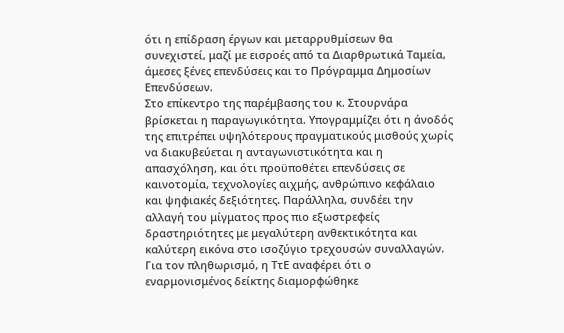ότι η επίδραση έργων και μεταρρυθμίσεων θα συνεχιστεί, μαζί με εισροές από τα Διαρθρωτικά Ταμεία, άμεσες ξένες επενδύσεις και το Πρόγραμμα Δημοσίων Επενδύσεων.
Στο επίκεντρο της παρέμβασης του κ. Στουρνάρα βρίσκεται η παραγωγικότητα. Υπογραμμίζει ότι η άνοδός της επιτρέπει υψηλότερους πραγματικούς μισθούς χωρίς να διακυβεύεται η ανταγωνιστικότητα και η απασχόληση, και ότι προϋποθέτει επενδύσεις σε καινοτομία, τεχνολογίες αιχμής, ανθρώπινο κεφάλαιο και ψηφιακές δεξιότητες. Παράλληλα, συνδέει την αλλαγή του μίγματος προς πιο εξωστρεφείς δραστηριότητες με μεγαλύτερη ανθεκτικότητα και καλύτερη εικόνα στο ισοζύγιο τρεχουσών συναλλαγών.
Για τον πληθωρισμό, η ΤτΕ αναφέρει ότι ο εναρμονισμένος δείκτης διαμορφώθηκε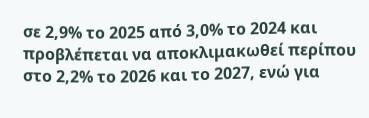σε 2,9% το 2025 από 3,0% το 2024 και προβλέπεται να αποκλιμακωθεί περίπου στο 2,2% το 2026 και το 2027, ενώ για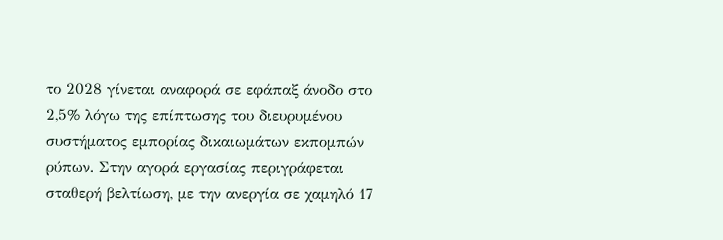το 2028 γίνεται αναφορά σε εφάπαξ άνοδο στο 2,5% λόγω της επίπτωσης του διευρυμένου συστήματος εμπορίας δικαιωμάτων εκπομπών ρύπων. Στην αγορά εργασίας περιγράφεται σταθερή βελτίωση, με την ανεργία σε χαμηλό 17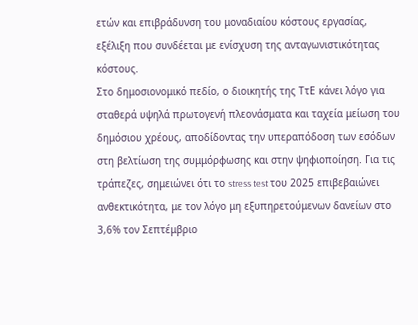ετών και επιβράδυνση του μοναδιαίου κόστους εργασίας, εξέλιξη που συνδέεται με ενίσχυση της ανταγωνιστικότητας κόστους.
Στο δημοσιονομικό πεδίο, ο διοικητής της ΤτΕ κάνει λόγο για σταθερά υψηλά πρωτογενή πλεονάσματα και ταχεία μείωση του δημόσιου χρέους, αποδίδοντας την υπεραπόδοση των εσόδων στη βελτίωση της συμμόρφωσης και στην ψηφιοποίηση. Για τις τράπεζες, σημειώνει ότι το stress test του 2025 επιβεβαιώνει ανθεκτικότητα, με τον λόγο μη εξυπηρετούμενων δανείων στο 3,6% τον Σεπτέμβριο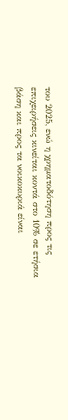του 2025, ενώ η χρηματοδότηση προς τις επιχειρήσεις κινείται κοντά στο 10% σε ετήσια βάση και προς τα νοικοκυριά είναι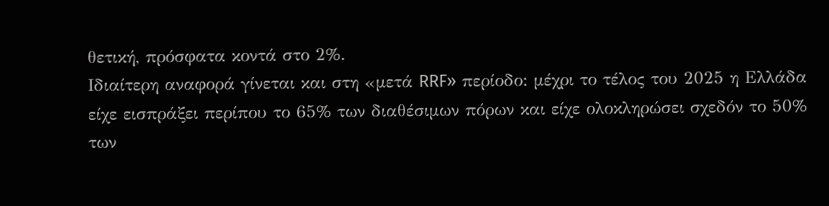θετική, πρόσφατα κοντά στο 2%.
Ιδιαίτερη αναφορά γίνεται και στη «μετά RRF» περίοδο: μέχρι το τέλος του 2025 η Ελλάδα είχε εισπράξει περίπου το 65% των διαθέσιμων πόρων και είχε ολοκληρώσει σχεδόν το 50% των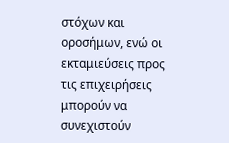στόχων και οροσήμων, ενώ οι εκταμιεύσεις προς τις επιχειρήσεις μπορούν να συνεχιστούν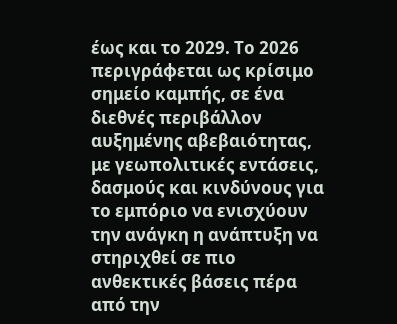έως και το 2029. Το 2026 περιγράφεται ως κρίσιμο σημείο καμπής, σε ένα διεθνές περιβάλλον αυξημένης αβεβαιότητας, με γεωπολιτικές εντάσεις, δασμούς και κινδύνους για το εμπόριο να ενισχύουν την ανάγκη η ανάπτυξη να στηριχθεί σε πιο ανθεκτικές βάσεις πέρα από την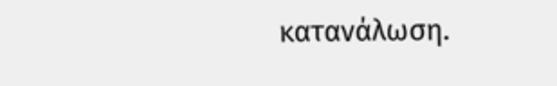κατανάλωση.